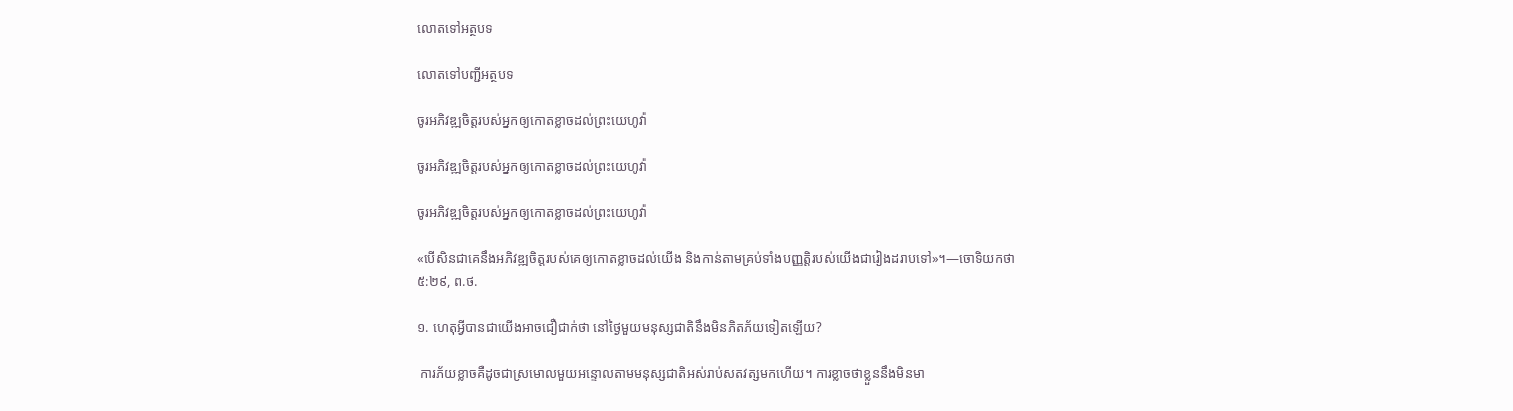លោតទៅអត្ថបទ

លោតទៅបញ្ជីអត្ថបទ

ចូរអភិវឌ្ឍចិត្តរបស់អ្នកឲ្យកោតខ្លាចដល់ព្រះយេហូវ៉ា

ចូរអភិវឌ្ឍចិត្តរបស់អ្នកឲ្យកោតខ្លាចដល់ព្រះយេហូវ៉ា

ចូរអភិវឌ្ឍចិត្តរបស់អ្នកឲ្យកោតខ្លាចដល់ព្រះយេហូវ៉ា

«បើសិនជាគេនឹងអភិវឌ្ឍចិត្តរបស់គេឲ្យកោតខ្លាចដល់យើង និងកាន់តាមគ្រប់ទាំងបញ្ញត្ដិរបស់យើងជារៀងដរាបទៅ»។—ចោទិយកថា ៥:២៩, ព.ថ.

១. ហេតុអ្វីបានជាយើងអាចជឿជាក់ថា នៅថ្ងៃមួយមនុស្សជាតិនឹងមិនភិតភ័យទៀតឡើយ?

 ការភ័យខ្លាចគឺដូចជាស្រមោលមួយអន្ទោលតាមមនុស្សជាតិអស់រាប់សតវត្សមកហើយ។ ការខ្លាចថាខ្លួននឹងមិនមា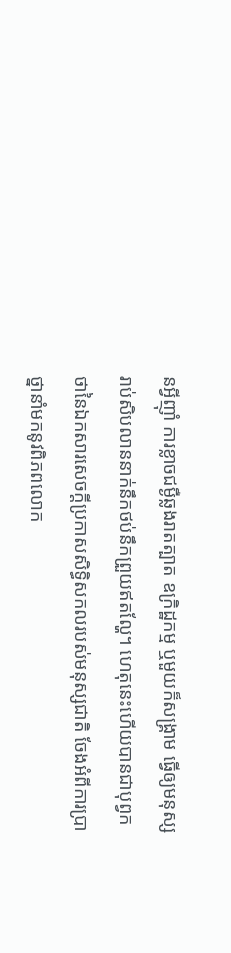នអ្វីញ៉ាំ ការខ្លាចជម្ងឺឆ្លងរាតត្បាត ឧក្រិដ្ឋកម្ម ឬមួយក៏សង្គ្រាម ធ្វើឲ្យមនុស្សរាប់សិបលាននាក់នឹកថប់នឹកព្រួយឥតល្ហែ។ ហេតុនេះហើយបានជាបុព្វកថានៃឯកសារសេចក្ដីប្រកាសសិទ្ធិសកលរបស់មនុស្សជាតិ ចែងអំពីការប្រាថ្នានាំមកនូវពិភពលោក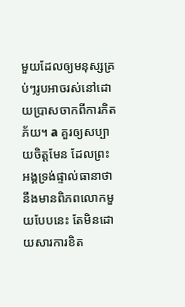មួយដែលឲ្យមនុស្សគ្រប់ៗរូបអាចរស់នៅដោយប្រាសចាកពីការភិតភ័យ។ a គួរឲ្យសប្បាយចិត្តមែន ដែលព្រះអង្គទ្រង់ផ្ទាល់ធានាថា នឹងមានពិភពលោកមួយបែបនេះ តែមិនដោយសារការខិត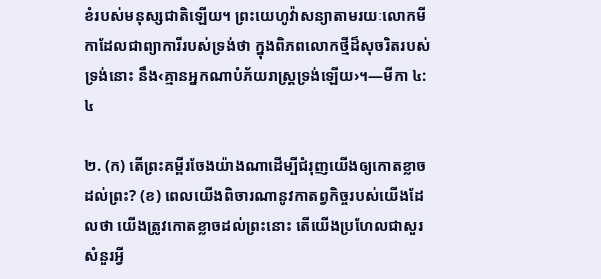ខំរបស់មនុស្សជាតិឡើយ។ ព្រះយេហូវ៉ាសន្យាតាមរយៈលោកមីកាដែលជាព្យាការីរបស់ទ្រង់ថា ក្នុងពិភពលោកថ្មីដ៏សុចរិតរបស់ទ្រង់នោះ នឹង‹គ្មានអ្នកណាបំភ័យរាស្ត្រទ្រង់ឡើយ›។—មីកា ៤:៤

២. (ក) តើព្រះគម្ពីរចែងយ៉ាងណាដើម្បីជំរុញយើងឲ្យកោតខ្លាចដល់ព្រះ? (ខ) ពេលយើងពិចារណានូវកាតព្វកិច្ចរបស់យើងដែលថា យើងត្រូវកោតខ្លាចដល់ព្រះនោះ តើយើងប្រហែលជាសួរសំនួរអ្វី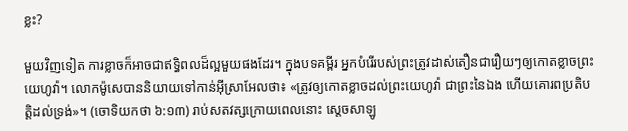ខ្លះ?

មួយវិញទៀត ការខ្លាចក៏អាចជាឥទ្ធិពលដ៏ល្អមួយផងដែរ។ ក្នុងបទគម្ពីរ អ្នកបំរើរបស់ព្រះត្រូវដាស់តឿនជារឿយៗឲ្យកោតខ្លាចព្រះយេហូវ៉ា។ លោកម៉ូសេបាននិយាយទៅកាន់អ៊ីស្រាអែលថា៖ «ត្រូវឲ្យកោតខ្លាចដល់ព្រះយេហូវ៉ា ជាព្រះនៃឯង ហើយគោរពប្រតិបត្ដិដល់ទ្រង់»។ (ចោទិយកថា ៦:១៣) រាប់សតវត្សក្រោយពេលនោះ ស្តេចសាឡូ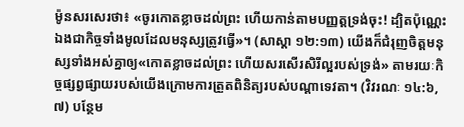ម៉ូនសរសេរថា៖ «ចូរកោតខ្លាចដល់ព្រះ ហើយកាន់តាមបញ្ញត្តទ្រង់ចុះ! ដ្បិតប៉ុណ្ណេះឯងជាកិច្ចទាំងមូលដែលមនុស្សត្រូវធ្វើ»។ (សាស្ដា ១២:១៣) យើងក៏ជំរុញចិត្តមនុស្សទាំងអស់គ្នាឲ្យ«កោតខ្លាចដល់ព្រះ ហើយសរសើរសិរីល្អរបស់ទ្រង់» តាមរយៈកិច្ចផ្សព្វផ្សាយរបស់យើងក្រោមការត្រួតពិនិត្យរបស់បណ្ដាទេវតា។ (វិវរណៈ ១៤:៦, ៧) បន្ថែម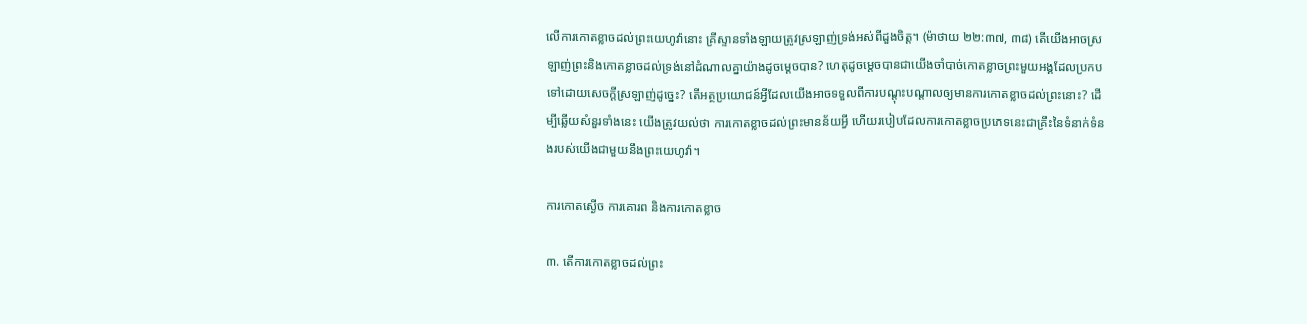លើការកោតខ្លាចដល់ព្រះយេហូវ៉ានោះ គ្រីស្ទានទាំងឡាយត្រូវស្រឡាញ់ទ្រង់អស់ពីដួងចិត្ត។ (ម៉ាថាយ ២២:៣៧, ៣៨) តើយើងអាចស្រឡាញ់ព្រះនិងកោតខ្លាចដល់ទ្រង់នៅដំណាលគ្នាយ៉ាងដូចម្ដេចបាន? ហេតុដូចម្ដេចបានជាយើងចាំបាច់កោតខ្លាចព្រះមួយអង្គដែលប្រកបទៅដោយសេចក្ដីស្រឡាញ់ដូច្នេះ? តើអត្ថប្រយោជន៍អ្វីដែលយើងអាចទទួលពីការបណ្ដុះបណ្ដាលឲ្យមានការកោតខ្លាចដល់ព្រះនោះ? ដើម្បីឆ្លើយសំនួរទាំងនេះ យើងត្រូវយល់ថា ការកោតខ្លាចដល់ព្រះមានន័យអ្វី ហើយរបៀបដែលការកោតខ្លាចប្រភេទនេះជាគ្រឹះនៃទំនាក់ទំនងរបស់យើងជាមួយនឹងព្រះយេហូវ៉ា។

ការកោតស្ងើច ការគោរព និងការកោតខ្លាច

៣. តើការកោតខ្លាចដល់ព្រះ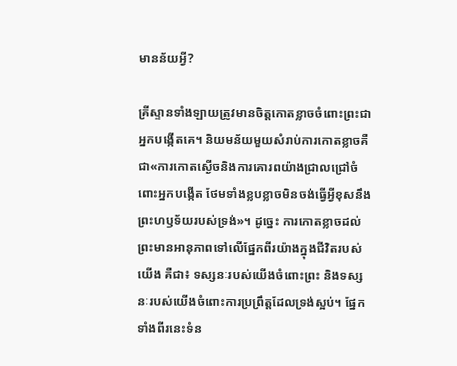មានន័យអ្វី?

គ្រីស្ទានទាំងឡាយត្រូវមានចិត្តកោតខ្លាចចំពោះព្រះជាអ្នកបង្កើតគេ។ និយមន័យមួយសំរាប់ការកោតខ្លាចគឺជា«ការកោតស្ងើចនិងការគោរពយ៉ាងជ្រាលជ្រៅចំពោះអ្នកបង្កើត ថែមទាំងខ្លបខ្លាចមិនចង់ធ្វើអ្វីខុសនឹងព្រះហឫទ័យរបស់ទ្រង់»។ ដូច្នេះ ការកោតខ្លាចដល់ព្រះមានអានុភាពទៅលើផ្នែកពីរយ៉ាងក្នុងជីវិតរបស់យើង គឺជា៖ ទស្សនៈរបស់យើងចំពោះព្រះ និងទស្សនៈរបស់យើងចំពោះការប្រព្រឹត្តដែលទ្រង់ស្អប់។ ផ្នែកទាំងពីរនេះទំន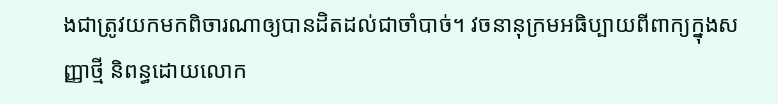ងជាត្រូវយកមកពិចារណាឲ្យបានដិតដល់ជាចាំបាច់។ វចនានុក្រមអធិប្បាយពីពាក្យក្នុងសញ្ញាថ្មី និពន្ធដោយលោក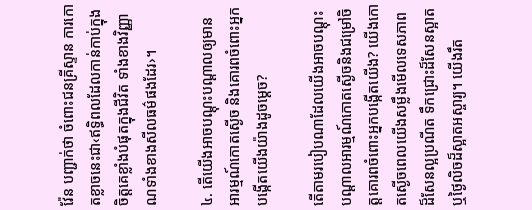វ៉ែន បញ្ជាក់ថា ចំពោះជនគ្រីស្ទាន ការកោតខ្លាចនេះជា‹ឥទ្ធិពលដែលកាន់កាប់ក្នុងចិត្តគេខ្លាំងបំផុតក្នុងជីវិត ទាំងខាងវិញ្ញាណទាំងខាងសីលធម៌ផងដែរ›។

៤. តើយើងអាចបណ្ដុះបណ្ដាលឲ្យមានអារម្មណ៍កោតស្ងើច និងគោរពចំពោះអ្នកបង្កើតយើងយ៉ាងដូចម្ដេច?

តើតាមរបៀបណាដែលយើងអាចបណ្ដុះបណ្ដាលអារម្មណ៍កោតស្ងើចនិងជម្រៅចិត្តគោរពចំពោះអ្នកបង្កើតយើង? យើងកោតស្ងើចពេលយើងសម្លឹងមើលទេសភាពដ៏សែនល្អប្រណីត ទឹកជ្រោះដ៏សែនស្អាត ឬថ្ងៃលិចដ៏ស្អាតអស្ចារ្យ។ យើងរឹត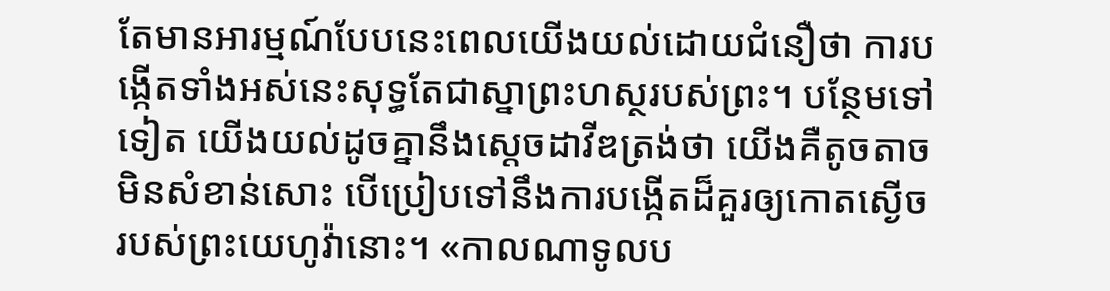តែមានអារម្មណ៍បែបនេះពេលយើងយល់ដោយជំនឿថា ការបង្កើតទាំងអស់នេះសុទ្ធតែជាស្នាព្រះហស្ថរបស់ព្រះ។ បន្ថែមទៅទៀត យើងយល់ដូចគ្នានឹងស្តេចដាវីឌត្រង់ថា យើងគឺតូចតាចមិនសំខាន់សោះ បើប្រៀបទៅនឹងការបង្កើតដ៏គួរឲ្យកោតស្ងើចរបស់ព្រះយេហូវ៉ានោះ។ «កាលណាទូលប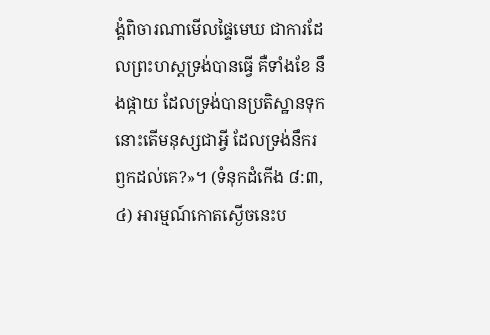ង្គំពិចារណាមើលផ្ទៃមេឃ ជាការដែលព្រះហស្តទ្រង់បានធ្វើ គឺទាំងខែ នឹងផ្កាយ ដែលទ្រង់បានប្រតិស្ឋានទុក នោះតើមនុស្សជាអ្វី ដែលទ្រង់នឹករឭកដល់គេ?»។ (ទំនុកដំកើង ៨:៣, ៤) អារម្មណ៍កោតស្ងើចនេះប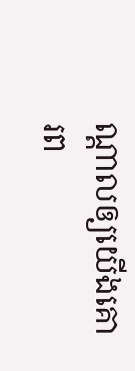ណ្ដាលឲ្យយើងគោរព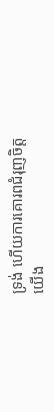ទ្រង់ ហើយការគោរពជំរុញចិត្តយើង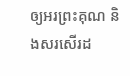ឲ្យអរព្រះគុណ និងសរសើរដ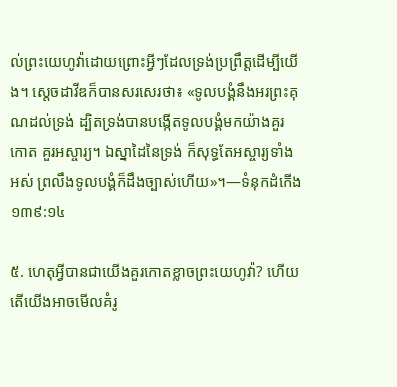ល់ព្រះយេហូវ៉ាដោយព្រោះអ្វីៗដែលទ្រង់ប្រព្រឹត្តដើម្បីយើង។ ស្តេចដាវីឌក៏បានសរសេរថា៖ «ទូលបង្គំនឹងអរព្រះគុណដល់ទ្រង់ ដ្បិតទ្រង់បានបង្កើតទូលបង្គំមកយ៉ាងគួរកោត គួរអស្ចារ្យ។ ឯស្នាដៃនៃទ្រង់ ក៏សុទ្ធតែអស្ចារ្យទាំងអស់ ព្រលឹងទូលបង្គំក៏ដឹងច្បាស់ហើយ»។—ទំនុកដំកើង ១៣៩:១៤

៥. ហេតុអ្វីបានជាយើងគួរកោតខ្លាចព្រះយេហូវ៉ា? ហើយតើយើងអាចមើលគំរូ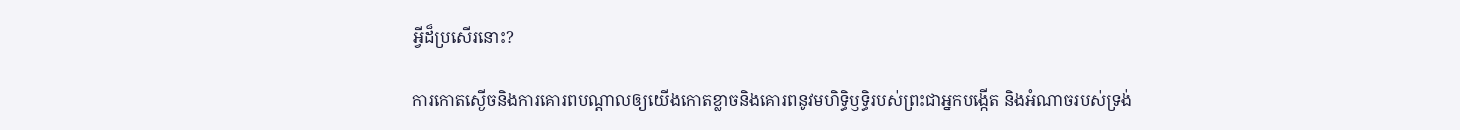អ្វីដ៏ប្រសើរនោះ?

ការកោតស្ងើចនិងការគោរពបណ្ដាលឲ្យយើងកោតខ្លាចនិងគោរពនូវមហិទ្ធិឫទ្ធិរបស់ព្រះជាអ្នកបង្កើត និងអំណាចរបស់ទ្រង់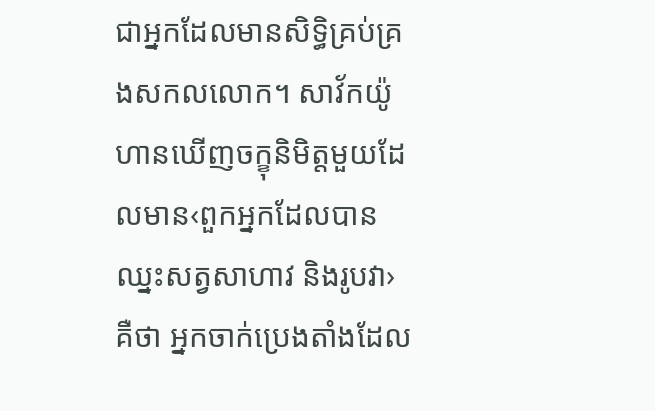ជាអ្នកដែលមានសិទ្ធិគ្រប់គ្រងសកលលោក។ សាវ័កយ៉ូហានឃើញចក្ខុនិមិត្តមួយដែលមាន‹ពួកអ្នកដែលបានឈ្នះសត្វសាហាវ និងរូបវា› គឺថា អ្នកចាក់ប្រេងតាំងដែល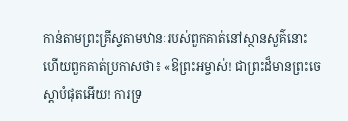កាន់តាមព្រះគ្រីស្ទតាមឋានៈរបស់ពួកគាត់នៅស្ថានសួគ៌នោះ ហើយពួកគាត់ប្រកាសថា៖ «ឱព្រះអម្ចាស់! ជាព្រះដ៏មានព្រះចេស្ដាបំផុតអើយ! ការទ្រ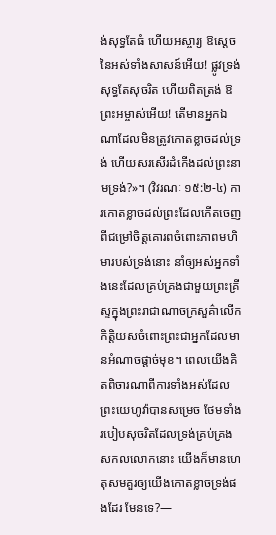ង់សុទ្ធតែធំ ហើយអស្ចារ្យ ឱស្តេចនៃអស់ទាំងសាសន៍អើយ! ផ្លូវទ្រង់សុទ្ធតែសុចរិត ហើយពិតត្រង់ ឱព្រះអម្ចាស់អើយ! តើមានអ្នកឯណាដែលមិនត្រូវកោតខ្លាចដល់ទ្រង់ ហើយសរសើរដំកើងដល់ព្រះនាមទ្រង់?»។ (វិវរណៈ ១៥:២-៤) ការកោតខ្លាចដល់ព្រះដែលកើតចេញពីជម្រៅចិត្តគោរពចំពោះភាពមហិមារបស់ទ្រង់នោះ នាំឲ្យអស់អ្នកទាំងនេះដែលគ្រប់គ្រងជាមួយព្រះគ្រីស្ទក្នុងព្រះរាជាណាចក្រសួគ៌ាលើកកិត្ដិយសចំពោះព្រះជាអ្នកដែលមានអំណាចផ្ដាច់មុខ។ ពេលយើងគិតពិចារណាពីការទាំងអស់ដែលព្រះយេហូវ៉ាបានសម្រេច ថែមទាំងរបៀបសុចរិតដែលទ្រង់គ្រប់គ្រងសកលលោកនោះ យើងក៏មានហេតុសមគួរឲ្យយើងកោតខ្លាចទ្រង់ផងដែរ មែនទេ?—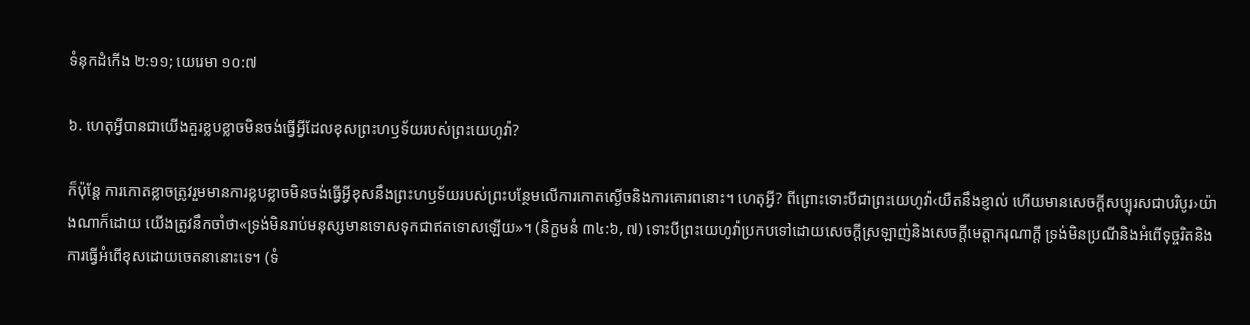ទំនុកដំកើង ២:១១; យេរេមា ១០:៧

៦. ហេតុអ្វីបានជាយើងគួរខ្លបខ្លាចមិនចង់ធ្វើអ្វីដែលខុសព្រះហឫទ័យរបស់ព្រះយេហូវ៉ា?

ក៏ប៉ុន្តែ ការកោតខ្លាចត្រូវរួមមានការខ្លបខ្លាចមិនចង់ធ្វើអ្វីខុសនឹងព្រះហឫទ័យរបស់ព្រះបន្ថែមលើការកោតស្ងើចនិងការគោរពនោះ។ ហេតុអ្វី? ពីព្រោះទោះបីជាព្រះយេហូវ៉ា‹យឺតនឹងខ្ញាល់ ហើយមានសេចក្ដីសប្បុរសជាបរិបូរ›យ៉ាងណាក៏ដោយ យើងត្រូវនឹកចាំថា«ទ្រង់មិនរាប់មនុស្សមានទោសទុកជាឥតទោសឡើយ»។ (និក្ខមនំ ៣៤:៦, ៧) ទោះបីព្រះយេហូវ៉ាប្រកបទៅដោយសេចក្ដីស្រឡាញ់និងសេចក្ដីមេត្ដាករុណាក្ដី ទ្រង់មិនប្រណីនិងអំពើទុច្ចរិតនិងការធ្វើអំពើខុសដោយចេតនានោះទេ។ (ទំ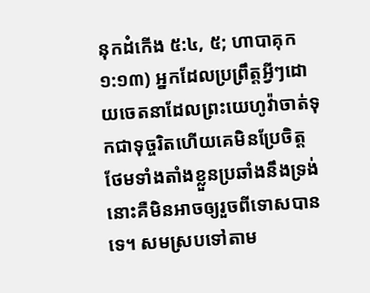នុកដំកើង ៥:៤, ៥; ហាបាគុក ១:១៣) អ្នកដែលប្រព្រឹត្តអ្វីៗដោយចេតនាដែលព្រះយេហូវ៉ាចាត់ទុកជាទុច្ចរិតហើយគេមិនប្រែចិត្ត ថែមទាំងតាំងខ្លួនប្រឆាំងនឹងទ្រង់ នោះគឺមិនអាចឲ្យរួចពីទោសបានទេ។ សមស្របទៅតាម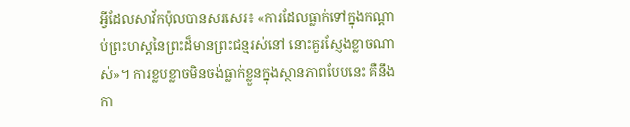អ្វីដែលសាវ័កប៉ុលបានសរសេរ៖ «ការដែលធ្លាក់ទៅក្នុងកណ្ដាប់ព្រះហស្តនៃព្រះដ៏មានព្រះជន្មរស់នៅ នោះគួរស្ញែងខ្លាចណាស់»។ ការខ្លបខ្លាចមិនចង់ធ្លាក់ខ្លួនក្នុងស្ថានភាពបែបនេះ គឺនឹងកា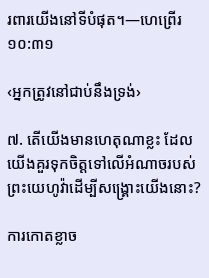រពារយើងនៅទីបំផុត។—ហេព្រើរ ១០:៣១

‹អ្នកត្រូវនៅជាប់នឹងទ្រង់›

៧. តើយើងមានហេតុណាខ្លះ ដែលយើងគួរទុកចិត្តទៅលើអំណាចរបស់ព្រះយេហូវ៉ាដើម្បីសង្គ្រោះយើងនោះ?

ការកោតខ្លាច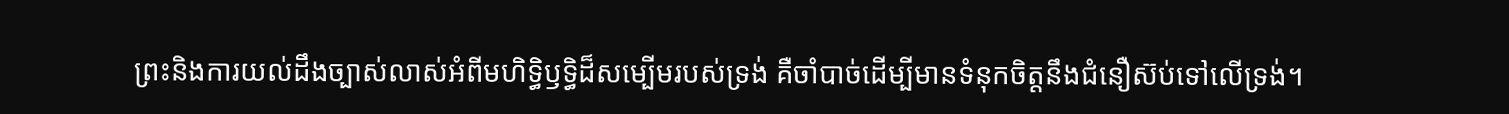ព្រះនិងការយល់ដឹងច្បាស់លាស់អំពីមហិទ្ធិឫទ្ធិដ៏សម្បើមរបស់ទ្រង់ គឺចាំបាច់ដើម្បីមានទំនុកចិត្តនឹងជំនឿស៊ប់ទៅលើទ្រង់។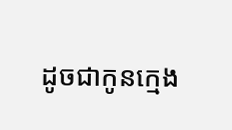ដូចជាកូនក្មេង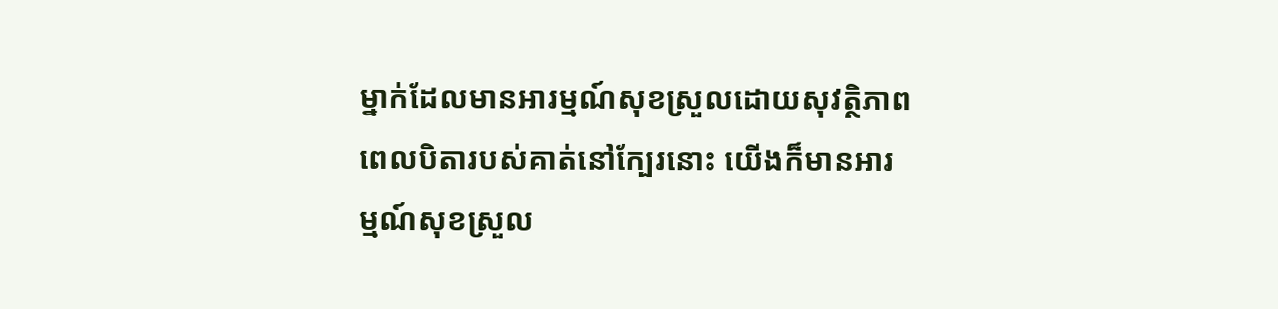ម្នាក់ដែលមានអារម្មណ៍សុខស្រួលដោយសុវត្ថិភាព ពេលបិតារបស់គាត់នៅក្បែរនោះ យើងក៏មានអារម្មណ៍សុខស្រួល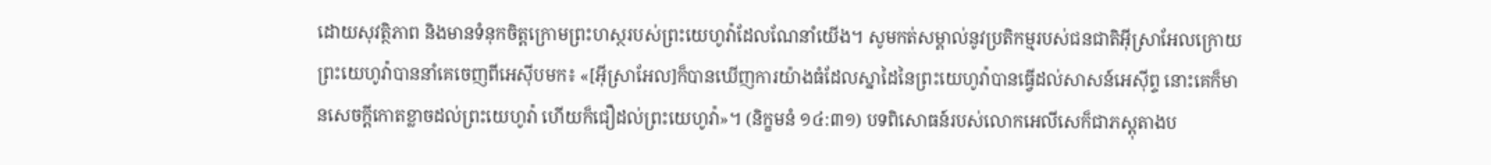ដោយសុវត្ថិភាព និងមានទំនុកចិត្តក្រោមព្រះហស្ថរបស់ព្រះយេហូវ៉ាដែលណែនាំយើង។ សូមកត់សម្គាល់នូវប្រតិកម្មរបស់ជនជាតិអ៊ីស្រាអែលក្រោយព្រះយេហូវ៉ាបាននាំគេចេញពីអេស៊ីបមក៖ «[អ៊ីស្រាអែល]ក៏បានឃើញការយ៉ាងធំដែលស្នាដៃនៃព្រះយេហូវ៉ាបានធ្វើដល់សាសន៍អេស៊ីព្ទ នោះគេក៏មានសេចក្ដីកោតខ្លាចដល់ព្រះយេហូវ៉ា ហើយក៏ជឿដល់ព្រះយេហូវ៉ា»។ (និក្ខមនំ ១៤:៣១) បទពិសោធន៍របស់លោកអេលីសេក៏ជាភស្តុតាងប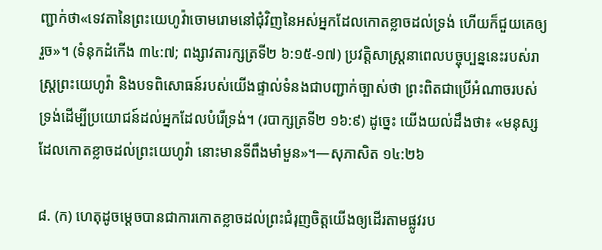ញ្ជាក់ថា«ទេវតានៃព្រះយេហូវ៉ាចោមរោមនៅជុំវិញនៃអស់អ្នកដែលកោតខ្លាចដល់ទ្រង់ ហើយក៏ជួយគេឲ្យរួច»។ (ទំនុកដំកើង ៣៤:៧; ពង្សាវតារក្សត្រទី២ ៦:១៥-១៧) ប្រវត្ដិសាស្ត្រនាពេលបច្ចុប្បន្ននេះរបស់រាស្ត្រព្រះយេហូវ៉ា និងបទពិសោធន៍របស់យើងផ្ទាល់ទំនងជាបញ្ជាក់ច្បាស់ថា ព្រះពិតជាប្រើអំណាចរបស់ទ្រង់ដើម្បីប្រយោជន៍ដល់អ្នកដែលបំរើទ្រង់។ (របាក្សត្រទី២ ១៦:៩) ដូច្នេះ យើងយល់ដឹងថា៖ «មនុស្សដែលកោតខ្លាចដល់ព្រះយេហូវ៉ា នោះមានទីពឹងមាំមួន»។—សុភាសិត ១៤:២៦

៨. (ក) ហេតុដូចម្ដេចបានជាការកោតខ្លាចដល់ព្រះជំរុញចិត្តយើងឲ្យដើរតាមផ្លូវរប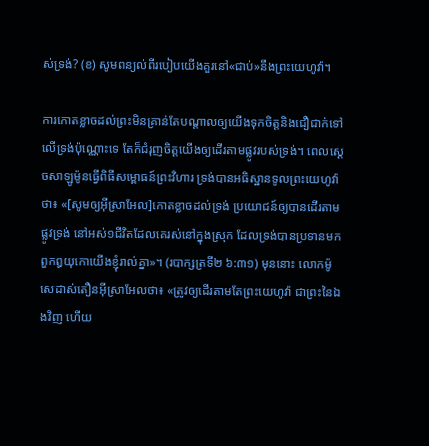ស់ទ្រង់? (ខ) សូមពន្យល់ពីរបៀបយើងគួរនៅ«ជាប់»នឹងព្រះយេហូវ៉ា។

ការកោតខ្លាចដល់ព្រះមិនគ្រាន់តែបណ្ដាលឲ្យយើងទុកចិត្តនិងជឿជាក់ទៅលើទ្រង់ប៉ុណ្ណោះទេ តែក៏ជំរុញចិត្តយើងឲ្យដើរតាមផ្លូវរបស់ទ្រង់។ ពេលស្តេចសាឡូម៉ូនធ្វើពិធីសម្ពោធន៍ព្រះវិហារ ទ្រង់បានអធិស្ឋានទូលព្រះយេហូវ៉ាថា៖ «[សូមឲ្យអ៊ីស្រាអែល]កោតខ្លាចដល់ទ្រង់ ប្រយោជន៍ឲ្យបានដើរតាមផ្លូវទ្រង់ នៅអស់១ជីវិតដែលគេរស់នៅក្នុងស្រុក ដែលទ្រង់បានប្រទានមកពួកឰយុកោយើងខ្ញុំរាល់គ្នា»។ (របាក្សត្រទី២ ៦:៣១) មុននោះ លោកម៉ូសេដាស់តឿនអ៊ីស្រាអែលថា៖ «ត្រូវឲ្យដើរតាមតែព្រះយេហូវ៉ា ជាព្រះនៃឯងវិញ ហើយ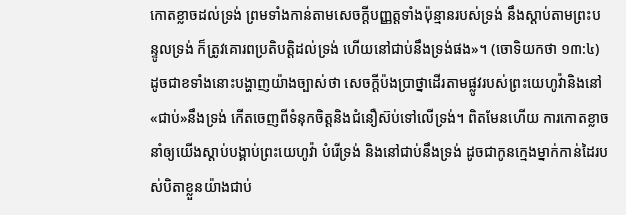កោតខ្លាចដល់ទ្រង់ ព្រមទាំងកាន់តាមសេចក្ដីបញ្ញត្តទាំងប៉ុន្មានរបស់ទ្រង់ នឹងស្ដាប់តាមព្រះបន្ទូលទ្រង់ ក៏ត្រូវគោរពប្រតិបត្ដិដល់ទ្រង់ ហើយនៅជាប់នឹងទ្រង់ផង»។ (ចោទិយកថា ១៣:៤) ដូចជាខទាំងនោះបង្ហាញយ៉ាងច្បាស់ថា សេចក្ដីប៉ងប្រាថ្នាដើរតាមផ្លូវរបស់ព្រះយេហូវ៉ានិងនៅ«ជាប់»នឹងទ្រង់ កើតចេញពីទំនុកចិត្តនិងជំនឿស៊ប់ទៅលើទ្រង់។ ពិតមែនហើយ ការកោតខ្លាចនាំឲ្យយើងស្ដាប់បង្គាប់ព្រះយេហូវ៉ា បំរើទ្រង់ និងនៅជាប់នឹងទ្រង់ ដូចជាកូនក្មេងម្នាក់កាន់ដៃរបស់បិតាខ្លួនយ៉ាងជាប់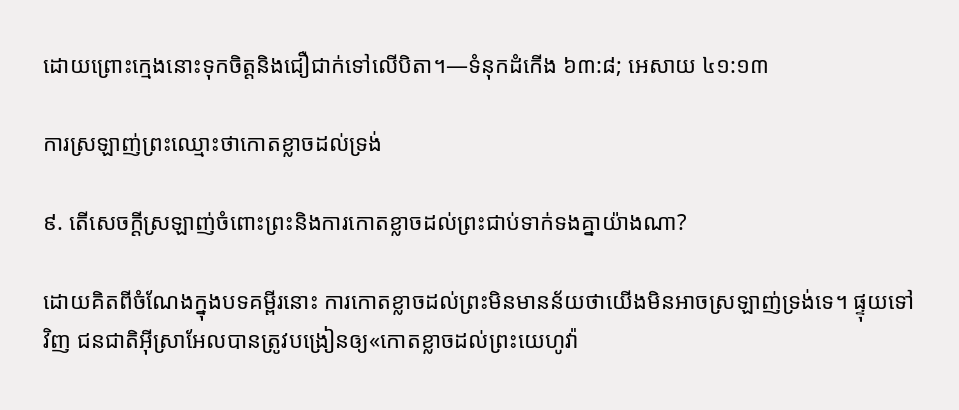ដោយព្រោះក្មេងនោះទុកចិត្តនិងជឿជាក់ទៅលើបិតា។—ទំនុកដំកើង ៦៣:៨; អេសាយ ៤១:១៣

ការស្រឡាញ់ព្រះឈ្មោះថាកោតខ្លាចដល់ទ្រង់

៩. តើសេចក្ដីស្រឡាញ់ចំពោះព្រះនិងការកោតខ្លាចដល់ព្រះជាប់ទាក់ទងគ្នាយ៉ាងណា?

ដោយគិតពីចំណែងក្នុងបទគម្ពីរនោះ ការកោតខ្លាចដល់ព្រះមិនមានន័យថាយើងមិនអាចស្រឡាញ់ទ្រង់ទេ។ ផ្ទុយទៅវិញ ជនជាតិអ៊ីស្រាអែលបានត្រូវបង្រៀនឲ្យ«កោតខ្លាចដល់ព្រះយេហូវ៉ា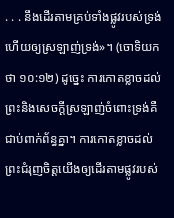. . . នឹងដើរតាមគ្រប់ទាំងផ្លូវរបស់ទ្រង់ ហើយឲ្យស្រឡាញ់ទ្រង់»។ (ចោទិយកថា ១០:១២) ដូច្នេះ ការកោតខ្លាចដល់ព្រះនិងសេចក្ដីស្រឡាញ់ចំពោះទ្រង់គឺជាប់ពាក់ព័ន្ធគ្នា។ ការកោតខ្លាចដល់ព្រះជំរុញចិត្តយើងឲ្យដើរតាមផ្លូវរបស់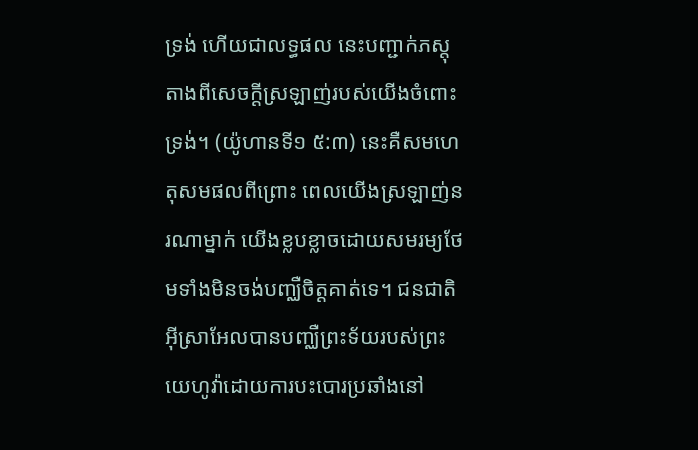ទ្រង់ ហើយជាលទ្ធផល នេះបញ្ជាក់ភស្តុតាងពីសេចក្ដីស្រឡាញ់របស់យើងចំពោះទ្រង់។ (យ៉ូហានទី១ ៥:៣) នេះគឺសមហេតុសមផលពីព្រោះ ពេលយើងស្រឡាញ់នរណាម្នាក់ យើងខ្លបខ្លាចដោយសមរម្យថែមទាំងមិនចង់បញ្ឈឺចិត្តគាត់ទេ។ ជនជាតិអ៊ីស្រាអែលបានបញ្ឈឺព្រះទ័យរបស់ព្រះយេហូវ៉ាដោយការបះបោរប្រឆាំងនៅ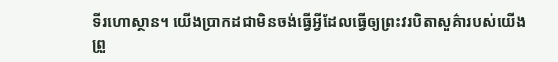ទីរហោស្ថាន។ យើងប្រាកដជាមិនចង់ធ្វើអ្វីដែលធ្វើឲ្យព្រះវរបិតាសួគ៌ារបស់យើងព្រួ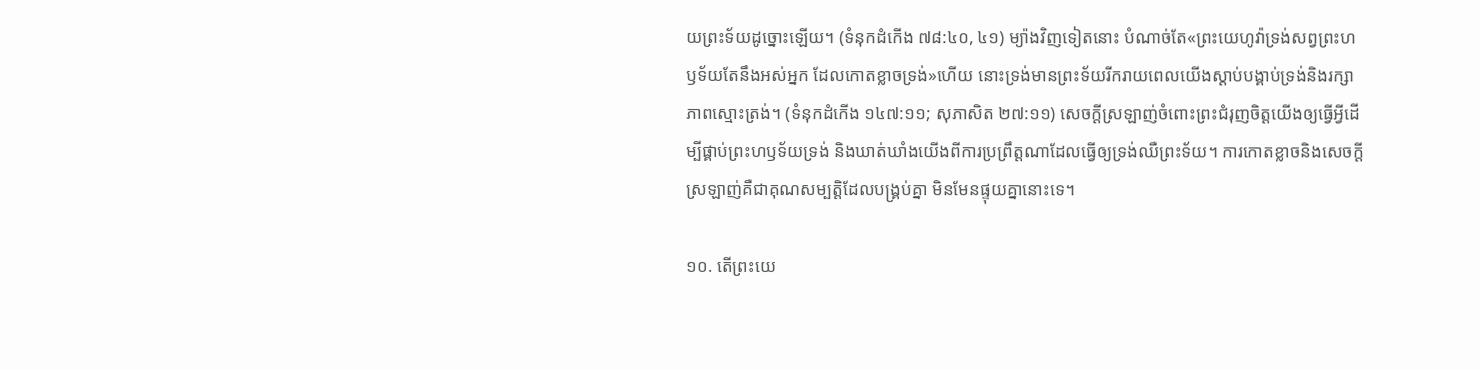យព្រះទ័យដូច្នោះឡើយ។ (ទំនុកដំកើង ៧៨:៤០, ៤១) ម្យ៉ាងវិញទៀតនោះ បំណាច់តែ«ព្រះយេហូវ៉ាទ្រង់សព្វព្រះហឫទ័យតែនឹងអស់អ្នក ដែលកោតខ្លាចទ្រង់»ហើយ នោះទ្រង់មានព្រះទ័យរីករាយពេលយើងស្ដាប់បង្គាប់ទ្រង់និងរក្សាភាពស្មោះត្រង់។ (ទំនុកដំកើង ១៤៧:១១; សុភាសិត ២៧:១១) សេចក្ដីស្រឡាញ់ចំពោះព្រះជំរុញចិត្តយើងឲ្យធ្វើអ្វីដើម្បីផ្គាប់ព្រះហឫទ័យទ្រង់ និងឃាត់ឃាំងយើងពីការប្រព្រឹត្តណាដែលធ្វើឲ្យទ្រង់ឈឺព្រះទ័យ។ ការកោតខ្លាចនិងសេចក្ដីស្រឡាញ់គឺជាគុណសម្បត្ដិដែលបង្គ្រប់គ្នា មិនមែនផ្ទុយគ្នានោះទេ។

១០. តើព្រះយេ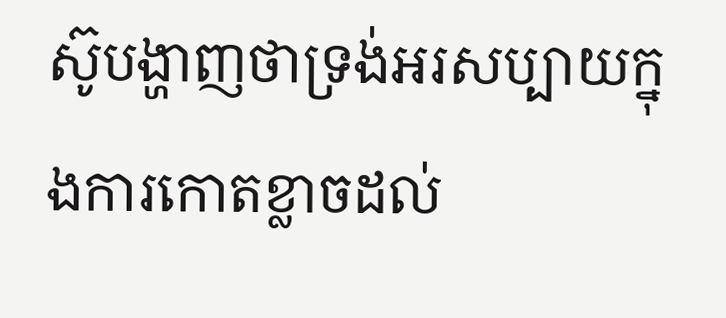ស៊ូបង្ហាញថាទ្រង់អរសប្បាយក្នុងការកោតខ្លាចដល់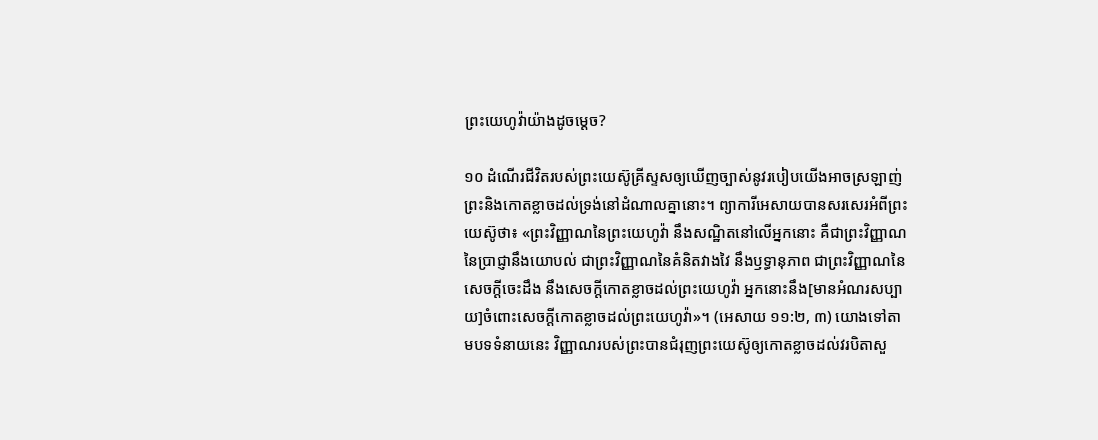ព្រះយេហូវ៉ាយ៉ាងដូចម្ដេច?

១០ ដំណើរជីវិតរបស់ព្រះយេស៊ូគ្រីស្ទសឲ្យឃើញច្បាស់នូវរបៀបយើងអាចស្រឡាញ់ព្រះនិងកោតខ្លាចដល់ទ្រង់នៅដំណាលគ្នានោះ។ ព្យាការីអេសាយបានសរសេរអំពីព្រះយេស៊ូថា៖ «ព្រះវិញ្ញាណនៃព្រះយេហូវ៉ា នឹងសណ្ឋិតនៅលើអ្នកនោះ គឺជាព្រះវិញ្ញាណនៃប្រាជ្ញានឹងយោបល់ ជាព្រះវិញ្ញាណនៃគំនិតវាងវៃ នឹងឫទ្ធានុភាព ជាព្រះវិញ្ញាណនៃសេចក្ដីចេះដឹង នឹងសេចក្ដីកោតខ្លាចដល់ព្រះយេហូវ៉ា អ្នកនោះនឹង[មានអំណរសប្បាយ]ចំពោះសេចក្ដីកោតខ្លាចដល់ព្រះយេហូវ៉ា»។ (អេសាយ ១១:២, ៣) យោងទៅតាមបទទំនាយនេះ វិញ្ញាណរបស់ព្រះបានជំរុញព្រះយេស៊ូឲ្យកោតខ្លាចដល់វរបិតាសួ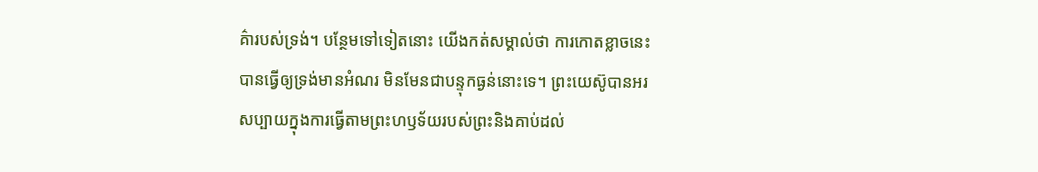គ៌ារបស់ទ្រង់។ បន្ថែមទៅទៀតនោះ យើងកត់សម្គាល់ថា ការកោតខ្លាចនេះបានធ្វើឲ្យទ្រង់មានអំណរ មិនមែនជាបន្ទុកធ្ងន់នោះទេ។ ព្រះយេស៊ូបានអរសប្បាយក្នុងការធ្វើតាមព្រះហឫទ័យរបស់ព្រះនិងគាប់ដល់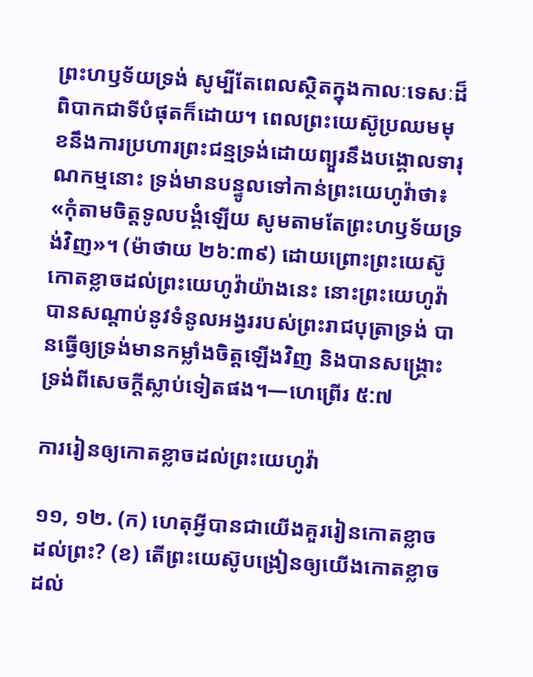ព្រះហឫទ័យទ្រង់ សូម្បីតែពេលស្ថិតក្នុងកាលៈទេសៈដ៏ពិបាកជាទីបំផុតក៏ដោយ។ ពេលព្រះយេស៊ូប្រឈមមុខនឹងការប្រហារព្រះជន្មទ្រង់ដោយព្យួរនឹងបង្គោលទារុណកម្មនោះ ទ្រង់មានបន្ទូលទៅកាន់ព្រះយេហូវ៉ាថា៖ «កុំតាមចិត្តទូលបង្គំឡើយ សូមតាមតែព្រះហឫទ័យទ្រង់វិញ»។ (ម៉ាថាយ ២៦:៣៩) ដោយព្រោះព្រះយេស៊ូកោតខ្លាចដល់ព្រះយេហូវ៉ាយ៉ាងនេះ នោះព្រះយេហូវ៉ាបានសណ្ដាប់នូវទំនូលអង្វររបស់ព្រះរាជបុត្រាទ្រង់ បានធ្វើឲ្យទ្រង់មានកម្លាំងចិត្តឡើងវិញ និងបានសង្គ្រោះទ្រង់ពីសេចក្ដីស្លាប់ទៀតផង។—ហេព្រើរ ៥:៧

ការរៀនឲ្យកោតខ្លាចដល់ព្រះយេហូវ៉ា

១១, ១២. (ក) ហេតុអ្វីបានជាយើងគួររៀនកោតខ្លាចដល់ព្រះ? (ខ) តើព្រះយេស៊ូបង្រៀនឲ្យយើងកោតខ្លាចដល់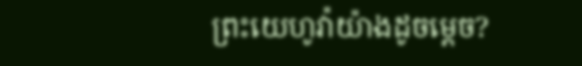ព្រះយេហូវ៉ាយ៉ាងដូចម្ដេច?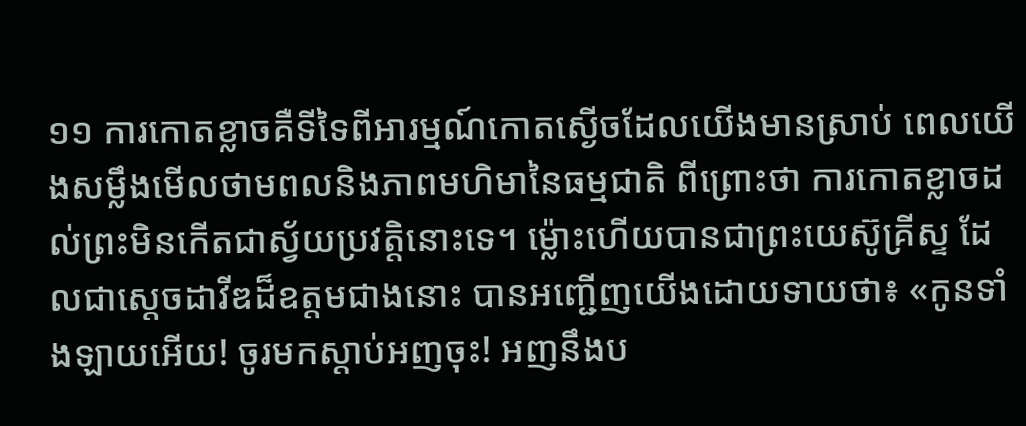១១ ការកោតខ្លាចគឺទីទៃពីអារម្មណ៍កោតស្ងើចដែលយើងមានស្រាប់ ពេលយើងសម្លឹងមើលថាមពលនិងភាពមហិមានៃធម្មជាតិ ពីព្រោះថា ការកោតខ្លាចដល់ព្រះមិនកើតជាស្វ័យប្រវត្ដិនោះទេ។ ម្ល៉ោះហើយបានជាព្រះយេស៊ូគ្រីស្ទ ដែលជាស្តេចដាវីឌដ៏ឧត្តមជាងនោះ បានអញ្ជើញយើងដោយទាយថា៖ «កូនទាំងឡាយអើយ! ចូរមកស្ដាប់អញចុះ! អញនឹងប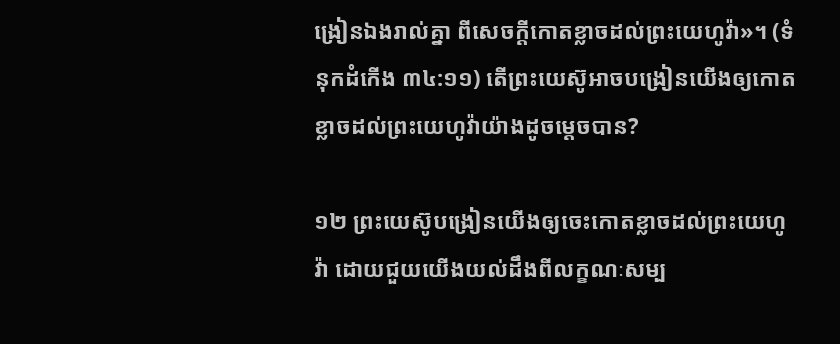ង្រៀនឯងរាល់គ្នា ពីសេចក្ដីកោតខ្លាចដល់ព្រះយេហូវ៉ា»។ (ទំនុកដំកើង ៣៤:១១) តើព្រះយេស៊ូអាចបង្រៀនយើងឲ្យកោតខ្លាចដល់ព្រះយេហូវ៉ាយ៉ាងដូចម្ដេចបាន?

១២ ព្រះយេស៊ូបង្រៀនយើងឲ្យចេះកោតខ្លាចដល់ព្រះយេហូវ៉ា ដោយជួយយើងយល់ដឹងពីលក្ខណៈសម្ប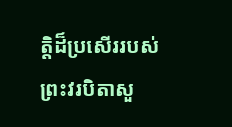ត្ដិដ៏ប្រសើររបស់ព្រះវរបិតាសួ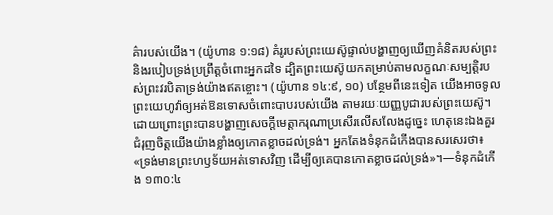គ៌ារបស់យើង។ (យ៉ូហាន ១:១៨) គំរូរបស់ព្រះយេស៊ូផ្ទាល់បង្ហាញឲ្យឃើញគំនិតរបស់ព្រះនិងរបៀបទ្រង់ប្រព្រឹត្តចំពោះអ្នកដទៃ ដ្បិតព្រះយេស៊ូយកតម្រាប់តាមលក្ខណៈសម្បត្ដិរបស់ព្រះវរបិតាទ្រង់យ៉ាងឥតខ្ចោះ។ (យ៉ូហាន ១៤:៩, ១០) បន្ថែមពីនេះទៀត យើងអាចទូលព្រះយេហូវ៉ាឲ្យអត់ឱនទោសចំពោះបាបរបស់យើង តាមរយៈយញ្ញបូជារបស់ព្រះយេស៊ូ។ ដោយព្រោះព្រះបានបង្ហាញសេចក្ដីមេត្ដាករុណាប្រសើរលើសលែងដូច្នេះ ហេតុនេះឯងគួរជំរុញចិត្តយើងយ៉ាងខ្លាំងឲ្យកោតខ្លាចដល់ទ្រង់។ អ្នកតែងទំនុកដំកើងបានសរសេរថា៖ «ទ្រង់មានព្រះហឫទ័យអត់ទោសវិញ ដើម្បីឲ្យគេបានកោតខ្លាចដល់ទ្រង់»។—ទំនុកដំកើង ១៣០:៤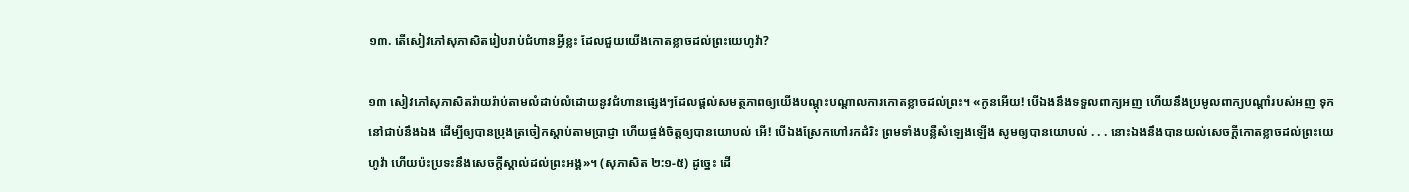១៣. តើសៀវភៅសុភាសិតរៀបរាប់ជំហានអ្វីខ្លះ ដែលជួយយើងកោតខ្លាចដល់ព្រះយេហូវ៉ា?

១៣ សៀវភៅសុភាសិតរ៉ាយរ៉ាប់តាមលំដាប់លំដោយនូវជំហានផ្សេងៗដែលផ្ដល់សមត្ថភាពឲ្យយើងបណ្ដុះបណ្ដាលការកោតខ្លាចដល់ព្រះ។ «កូនអើយ! បើឯងនឹងទទួលពាក្យអញ ហើយនឹងប្រមូលពាក្យបណ្ដាំរបស់អញ ទុកនៅជាប់នឹងឯង ដើម្បីឲ្យបានប្រុងត្រចៀកស្ដាប់តាមប្រាជ្ញា ហើយផ្ចង់ចិត្តឲ្យបានយោបល់ អើ! បើឯងស្រែកហៅរកដំរិះ ព្រមទាំងបន្លឺសំឡេងឡើង សូមឲ្យបានយោបល់ . . . នោះឯងនឹងបានយល់សេចក្ដីកោតខ្លាចដល់ព្រះយេហូវ៉ា ហើយប៉ះប្រទះនឹងសេចក្ដីស្គាល់ដល់ព្រះអង្គ»។ (សុភាសិត ២:១-៥) ដូច្នេះ ដើ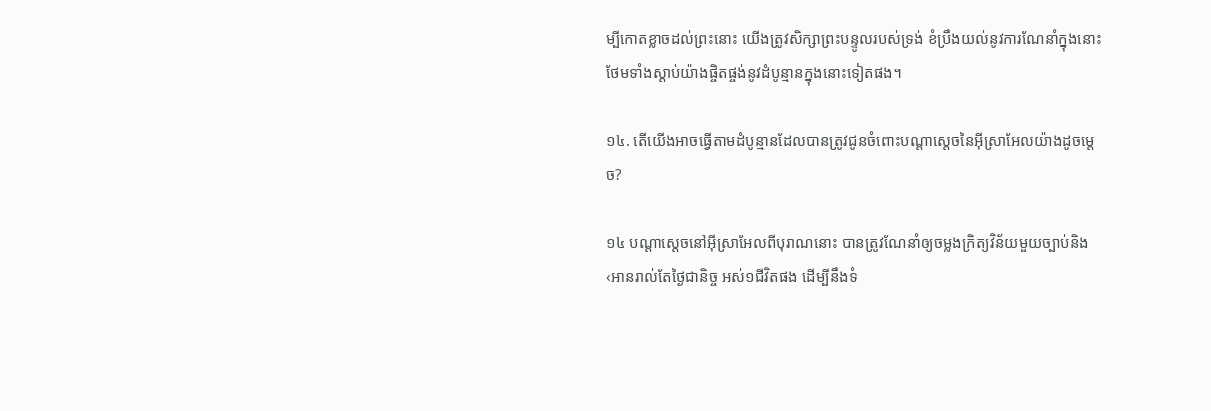ម្បីកោតខ្លាចដល់ព្រះនោះ យើងត្រូវសិក្សាព្រះបន្ទូលរបស់ទ្រង់ ខំប្រឹងយល់នូវការណែនាំក្នុងនោះ ថែមទាំងស្ដាប់យ៉ាងផ្ចិតផ្ចង់នូវដំបូន្មានក្នុងនោះទៀតផង។

១៤. តើយើងអាចធ្វើតាមដំបូន្មានដែលបានត្រូវជូនចំពោះបណ្ដាស្តេចនៃអ៊ីស្រាអែលយ៉ាងដូចម្ដេច?

១៤ បណ្ដាស្តេចនៅអ៊ីស្រាអែលពីបុរាណនោះ បានត្រូវណែនាំឲ្យចម្លងក្រិត្យវិន័យមួយច្បាប់និង‹អានរាល់តែថ្ងៃជានិច្ច អស់១ជីវិតផង ដើម្បីនឹងទំ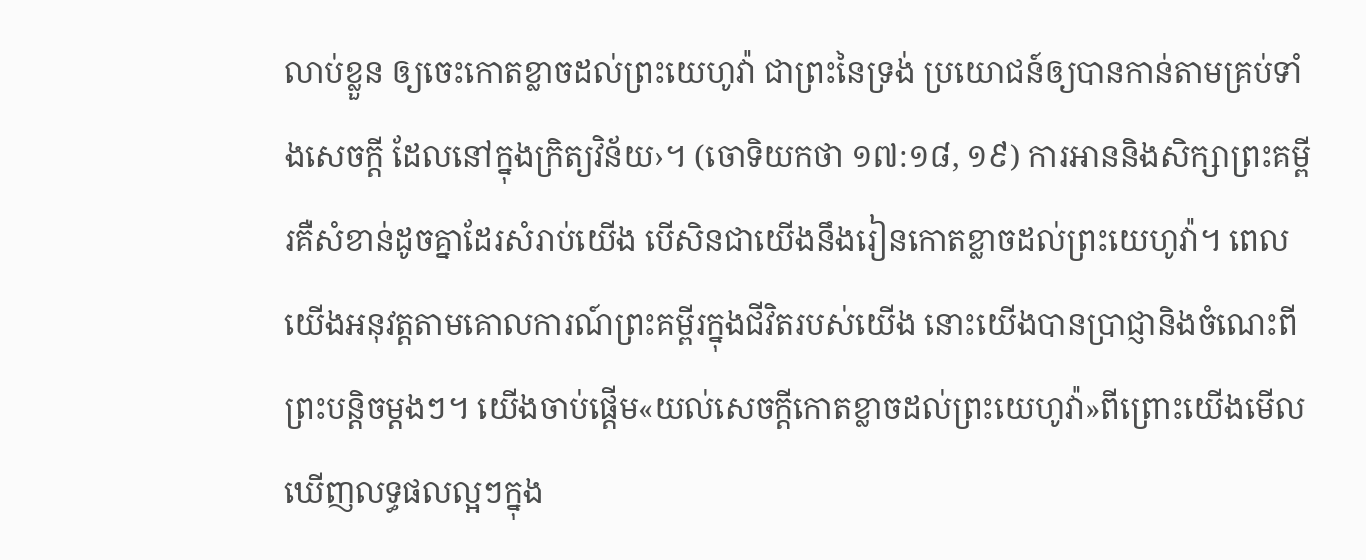លាប់ខ្លួន ឲ្យចេះកោតខ្លាចដល់ព្រះយេហូវ៉ា ជាព្រះនៃទ្រង់ ប្រយោជន៍ឲ្យបានកាន់តាមគ្រប់ទាំងសេចក្ដី ដែលនៅក្នុងក្រិត្យវិន័យ›។ (ចោទិយកថា ១៧:១៨, ១៩) ការអាននិងសិក្សាព្រះគម្ពីរគឺសំខាន់ដូចគ្នាដែរសំរាប់យើង បើសិនជាយើងនឹងរៀនកោតខ្លាចដល់ព្រះយេហូវ៉ា។ ពេលយើងអនុវត្តតាមគោលការណ៍ព្រះគម្ពីរក្នុងជីវិតរបស់យើង នោះយើងបានប្រាជ្ញានិងចំណេះពីព្រះបន្ដិចម្ដងៗ។ យើងចាប់ផ្ដើម«យល់សេចក្ដីកោតខ្លាចដល់ព្រះយេហូវ៉ា»ពីព្រោះយើងមើលឃើញលទ្ធផលល្អៗក្នុង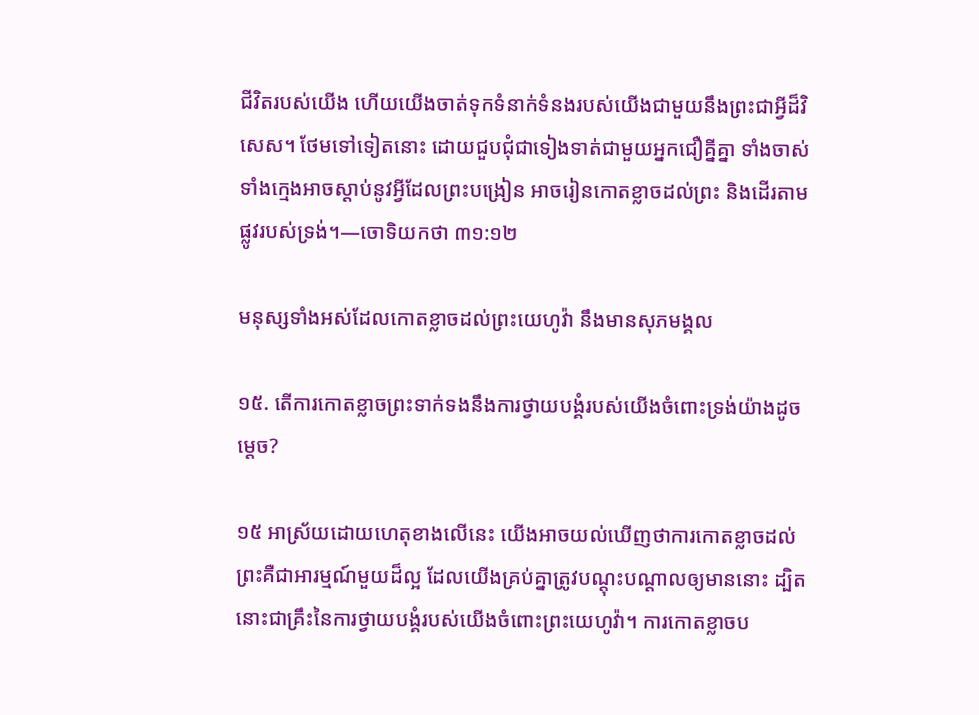ជីវិតរបស់យើង ហើយយើងចាត់ទុកទំនាក់ទំនងរបស់យើងជាមួយនឹងព្រះជាអ្វីដ៏វិសេស។ ថែមទៅទៀតនោះ ដោយជួបជុំជាទៀងទាត់ជាមួយអ្នកជឿគ្នីគ្នា ទាំងចាស់ទាំងក្មេងអាចស្ដាប់នូវអ្វីដែលព្រះបង្រៀន អាចរៀនកោតខ្លាចដល់ព្រះ និងដើរតាមផ្លូវរបស់ទ្រង់។—ចោទិយកថា ៣១:១២

មនុស្សទាំងអស់ដែលកោតខ្លាចដល់ព្រះយេហូវ៉ា នឹងមានសុភមង្គល

១៥. តើការកោតខ្លាចព្រះទាក់ទងនឹងការថ្វាយបង្គំរបស់យើងចំពោះទ្រង់យ៉ាងដូចម្ដេច?

១៥ អាស្រ័យដោយហេតុខាងលើនេះ យើងអាចយល់ឃើញថាការកោតខ្លាចដល់ព្រះគឺជាអារម្មណ៍មួយដ៏ល្អ ដែលយើងគ្រប់គ្នាត្រូវបណ្ដុះបណ្ដាលឲ្យមាននោះ ដ្បិតនោះជាគ្រឹះនៃការថ្វាយបង្គំរបស់យើងចំពោះព្រះយេហូវ៉ា។ ការកោតខ្លាចប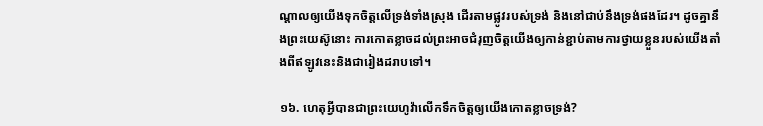ណ្ដាលឲ្យយើងទុកចិត្តលើទ្រង់ទាំងស្រុង ដើរតាមផ្លូវរបស់ទ្រង់ និងនៅជាប់នឹងទ្រង់ផងដែរ។ ដូចគ្នានឹងព្រះយេស៊ូនោះ ការកោតខ្លាចដល់ព្រះអាចជំរុញចិត្តយើងឲ្យកាន់ខ្ជាប់តាមការថ្វាយខ្លួនរបស់យើងតាំងពីឥឡូវនេះនិងជារៀងដរាបទៅ។

១៦. ហេតុអ្វីបានជាព្រះយេហូវ៉ាលើកទឹកចិត្តឲ្យយើងកោតខ្លាចទ្រង់?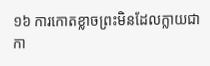១៦ ការកោតខ្លាចព្រះមិនដែលក្លាយជាកា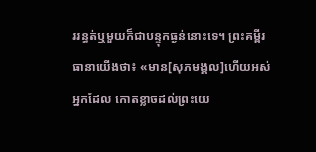ររន្ធត់ឬមួយក៏ជាបន្ទុកធ្ងន់នោះទេ។ ព្រះគម្ពីរធានាយើងថា៖ «មាន[សុភមង្គល]ហើយអស់អ្នកដែល កោតខ្លាចដល់ព្រះយេ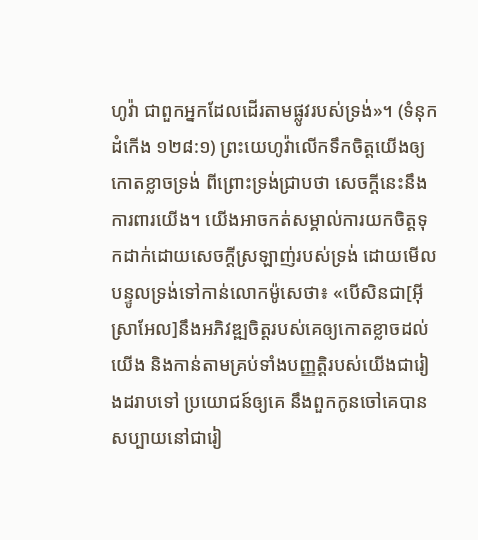ហូវ៉ា ជាពួកអ្នកដែលដើរតាមផ្លូវរបស់ទ្រង់»។ (ទំនុកដំកើង ១២៨:១) ព្រះយេហូវ៉ាលើកទឹកចិត្តយើងឲ្យកោតខ្លាចទ្រង់ ពីព្រោះទ្រង់ជ្រាបថា សេចក្ដីនេះនឹងការពារយើង។ យើងអាចកត់សម្គាល់ការយកចិត្តទុកដាក់ដោយសេចក្ដីស្រឡាញ់របស់ទ្រង់ ដោយមើលបន្ទូលទ្រង់ទៅកាន់លោកម៉ូសេថា៖ «បើសិនជា[អ៊ីស្រាអែល]នឹងអភិវឌ្ឍចិត្តរបស់គេឲ្យកោតខ្លាចដល់យើង និងកាន់តាមគ្រប់ទាំងបញ្ញត្ដិរបស់យើងជារៀងដរាបទៅ ប្រយោជន៍ឲ្យគេ នឹងពួកកូនចៅគេបានសប្បាយនៅជារៀ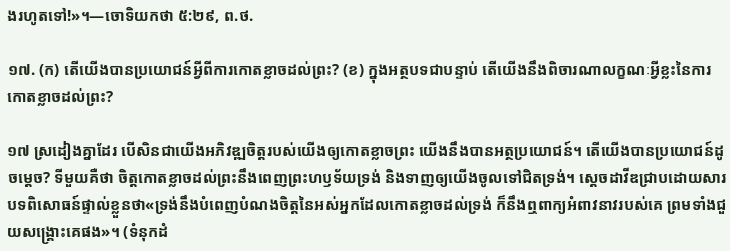ងរហូតទៅ!»។—ចោទិយកថា ៥:២៩, ព.ថ.

១៧. (ក) តើយើងបានប្រយោជន៍អ្វីពីការកោតខ្លាចដល់ព្រះ? (ខ) ក្នុងអត្ថបទជាបន្ទាប់ តើយើងនឹងពិចារណាលក្ខណៈអ្វីខ្លះនៃការកោតខ្លាចដល់ព្រះ?

១៧ ស្រដៀងគ្នាដែរ បើសិនជាយើងអភិវឌ្ឍចិត្តរបស់យើងឲ្យកោតខ្លាចព្រះ យើងនឹងបានអត្ថប្រយោជន៍។ តើយើងបានប្រយោជន៍ដូចម្ដេច? ទីមួយគឺថា ចិត្តកោតខ្លាចដល់ព្រះនឹងពេញព្រះហឫទ័យទ្រង់ និងទាញឲ្យយើងចូលទៅជិតទ្រង់។ ស្តេចដាវីឌជ្រាបដោយសារបទពិសោធន៍ផ្ទាល់ខ្លួនថា«ទ្រង់នឹងបំពេញបំណងចិត្តនៃអស់អ្នកដែលកោតខ្លាចដល់ទ្រង់ ក៏នឹងឮពាក្យអំពាវនាវរបស់គេ ព្រមទាំងជួយសង្គ្រោះគេផង»។ (ទំនុកដំ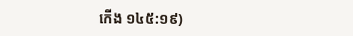កើង ១៤៥:១៩)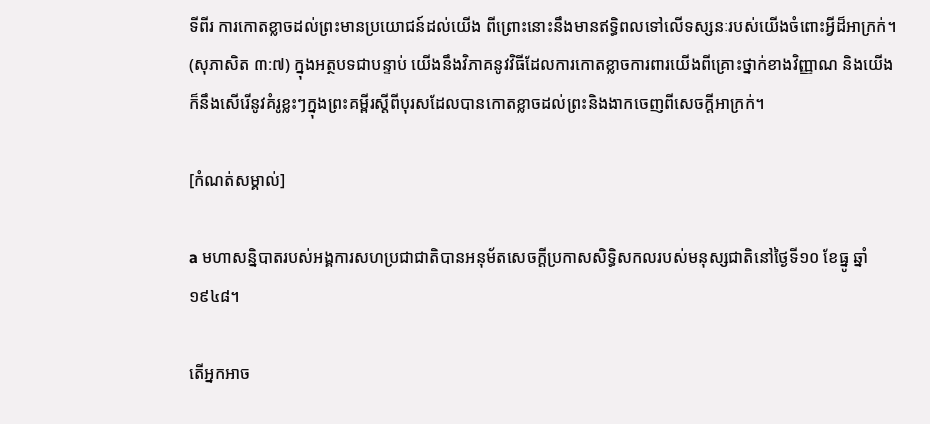ទីពីរ ការកោតខ្លាចដល់ព្រះមានប្រយោជន៍ដល់យើង ពីព្រោះនោះនឹងមានឥទ្ធិពលទៅលើទស្សនៈរបស់យើងចំពោះអ្វីដ៏អាក្រក់។ (សុភាសិត ៣:៧) ក្នុងអត្ថបទជាបន្ទាប់ យើងនឹងវិភាគនូវវិធីដែលការកោតខ្លាចការពារយើងពីគ្រោះថ្នាក់ខាងវិញ្ញាណ និងយើងក៏នឹងសើរើនូវគំរូខ្លះៗក្នុងព្រះគម្ពីរស្តីពីបុរសដែលបានកោតខ្លាចដល់ព្រះនិងងាកចេញពីសេចក្ដីអាក្រក់។

[កំណត់សម្គាល់]

a មហាសន្និបាតរបស់អង្គការសហប្រជាជាតិបានអនុម័តសេចក្ដីប្រកាសសិទ្ធិសកលរបស់មនុស្សជាតិនៅថ្ងៃទី១០ ខែធ្នូ ឆ្នាំ១៩៤៨។

តើអ្នកអាច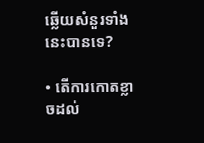ឆ្លើយសំនួរទាំងនេះបានទេ?

• តើការកោតខ្លាចដល់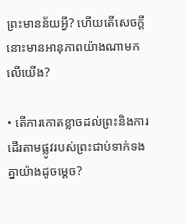ព្រះមានន័យអ្វី? ហើយតើសេចក្ដីនោះមានអានុភាពយ៉ាងណាមកលើយើង?

• តើការកោតខ្លាចដល់ព្រះនិងការដើរតាមផ្លូវរបស់ព្រះជាប់ទាក់ទងគ្នាយ៉ាងដូចម្ដេច?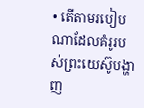• តើតាមរបៀបណាដែលគំរូរបស់ព្រះយេស៊ូបង្ហាញ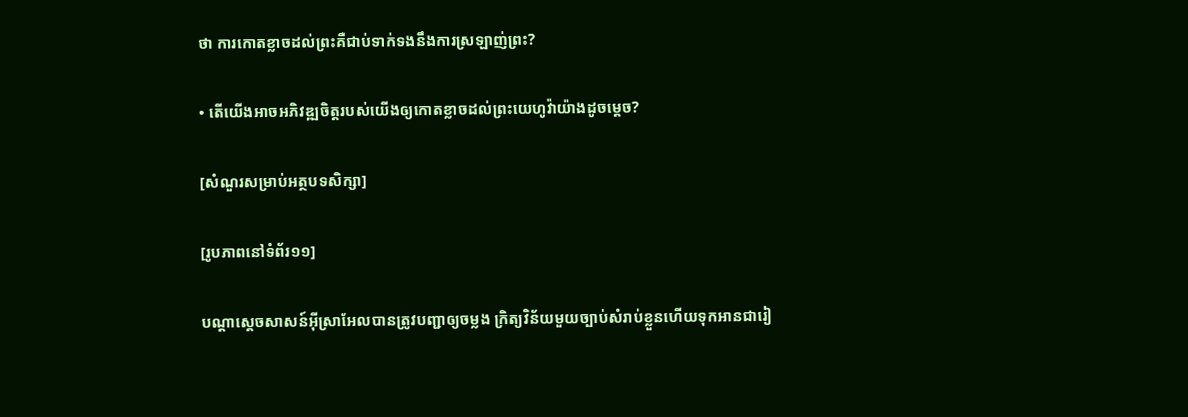ថា ការកោតខ្លាចដល់ព្រះគឺជាប់ទាក់ទងនឹងការស្រឡាញ់ព្រះ?

• តើយើងអាចអភិវឌ្ឍចិត្តរបស់យើងឲ្យកោតខ្លាចដល់ព្រះយេហូវ៉ាយ៉ាងដូចម្ដេច?

[សំណួរសម្រាប់អត្ថបទសិក្សា]

[រូបភាពនៅទំព័រ១១]

បណ្ដាស្តេចសាសន៍អ៊ីស្រាអែលបានត្រូវបញ្ជាឲ្យចម្លង ក្រិត្យវិន័យមួយច្បាប់សំរាប់ខ្លួនហើយទុកអានជារៀ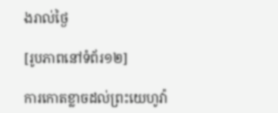ងរាល់ថ្ងៃ

[រូបភាពនៅទំព័រ១២]

ការកោតខ្លាចដល់ព្រះយេហូវ៉ា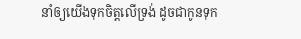នាំឲ្យយើងទុកចិត្តលើទ្រង់ ដូចជាកូនទុក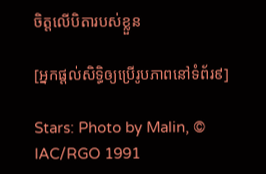ចិត្តលើបិតារបស់ខ្លួន

[អ្នកផ្ដល់សិទ្ធិឲ្យប្រើរូបភាពនៅទំព័រ៩]

Stars: Photo by Malin, © IAC/RGO 1991